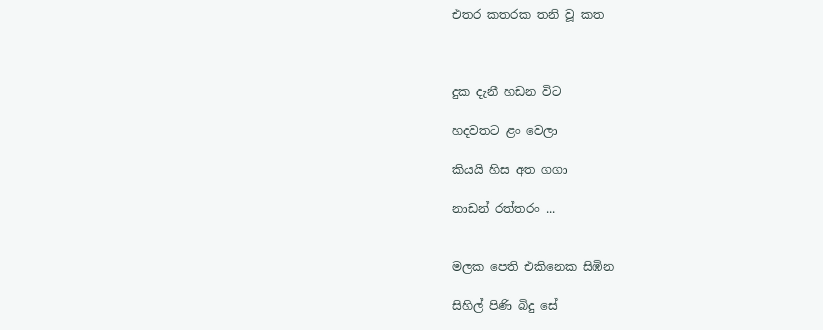එතර කතරක තනි වූ කත



දුක දැනී හඩන විට

හදවතට ළං වෙලා

කියයි හිස අත ගගා

නාඩන් රත්තරං ...


මලක පෙති එකිනෙක සිඹින

සිහිල් පිණි බිදු සේ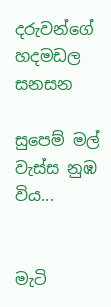දරුවන්ගේ හදමඩල සනසන

සුපෙම් මල් වැස්ස නුඹ විය...


මැටි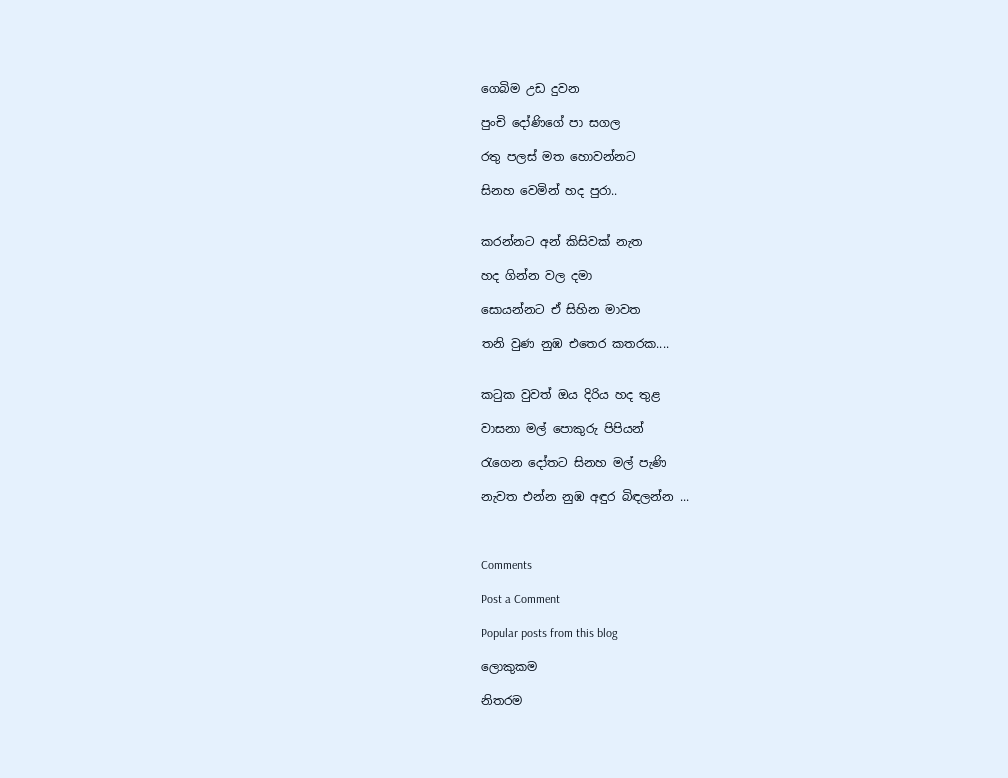ගෙබිම උඩ දුවන

පුංචි දෝණිගේ පා සගල

රතු පලස් මත හොවන්නට

සිනහ වෙමින් හද පුරා..


කරන්නට අන් කිසිවක් නැත

හද ගින්න වල දමා

සොයන්නට ඒ සිහින මාවත

තනි වුණ නුඹ එතෙර කතරක....


කටුක වුවත් ඔය දිරිය හද තුළ

වාසනා මල් පොකුරු පිපියන්

රැගෙන දෝතට සිනහ මල් පැණි

නැවත එන්න නුඹ අඳුර බිඳලන්න ...



Comments

Post a Comment

Popular posts from this blog

ලොකුකම

නිතරම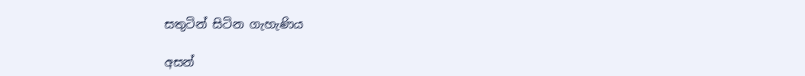සතුටින් සිටින ගැහැණිය

අසන්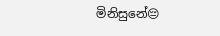මිනිසුනේ😔